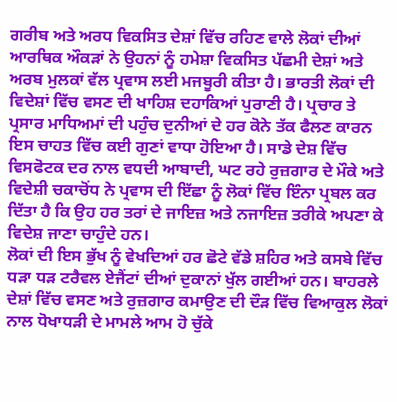ਗਰੀਬ ਅਤੇ ਅਰਧ ਵਿਕਸਿਤ ਦੇਸ਼ਾਂ ਵਿੱਚ ਰਹਿਣ ਵਾਲੇ ਲੋਕਾਂ ਦੀਆਂ ਆਰਥਿਕ ਔਕੜਾਂ ਨੇ ਉਹਨਾਂ ਨੂੰ ਹਮੇਸ਼ਾ ਵਿਕਸਿਤ ਪੱਛਮੀ ਦੇਸ਼ਾਂ ਅਤੇ ਅਰਬ ਮੁਲਕਾਂ ਵੱਲ ਪ੍ਰਵਾਸ ਲਈ ਮਜਬੂਰੀ ਕੀਤਾ ਹੈ। ਭਾਰਤੀ ਲੋਕਾਂ ਦੀ ਵਿਦੇਸ਼ਾਂ ਵਿੱਚ ਵਸਣ ਦੀ ਖਾਹਿਸ਼ ਦਹਾਕਿਆਂ ਪੁਰਾਣੀ ਹੈ। ਪ੍ਰਚਾਰ ਤੇ ਪ੍ਰਸਾਰ ਮਾਧਿਅਮਾਂ ਦੀ ਪਹੁੰਚ ਦੁਨੀਆਂ ਦੇ ਹਰ ਕੋਨੇ ਤੱਕ ਫੈਲਣ ਕਾਰਨ ਇਸ ਚਾਹਤ ਵਿੱਚ ਕਈ ਗੁਣਾਂ ਵਾਧਾ ਹੋਇਆ ਹੈ। ਸਾਡੇ ਦੇਸ਼ ਵਿੱਚ ਵਿਸਫੋਟਕ ਦਰ ਨਾਲ ਵਧਦੀ ਆਬਾਦੀ, ਘਟ ਰਹੇ ਰੁਜ਼ਗਾਰ ਦੇ ਮੌਕੇ ਅਤੇ ਵਿਦੇਸ਼ੀ ਚਕਾਚੋਂਧ ਨੇ ਪ੍ਰਵਾਸ ਦੀ ਇੱਛਾ ਨੂੰ ਲੋਕਾਂ ਵਿੱਚ ਇੰਨਾ ਪ੍ਰਬਲ ਕਰ ਦਿੱਤਾ ਹੈ ਕਿ ਉਹ ਹਰ ਤਰਾਂ ਦੇ ਜਾਇਜ਼ ਅਤੇ ਨਜਾਇਜ਼ ਤਰੀਕੇ ਅਪਣਾ ਕੇ ਵਿਦੇਸ਼ ਜਾਣਾ ਚਾਹੁੰਦੇ ਹਨ।
ਲੋਕਾਂ ਦੀ ਇਸ ਭੁੱਖ ਨੂੰ ਵੇਖਦਿਆਂ ਹਰ ਛੋਟੇ ਵੱਡੇ ਸ਼ਹਿਰ ਅਤੇ ਕਸਬੇ ਵਿੱਚ ਧੜਾ ਧੜ ਟਰੈਵਲ ਏਜੈਂਟਾਂ ਦੀਆਂ ਦੁਕਾਨਾਂ ਖੁੱਲ ਗਈਆਂ ਹਨ। ਬਾਹਰਲੇ ਦੇਸ਼ਾਂ ਵਿੱਚ ਵਸਣ ਅਤੇ ਰੁਜ਼ਗਾਰ ਕਮਾਉਣ ਦੀ ਦੌੜ ਵਿੱਚ ਵਿਆਕੁਲ ਲੋਕਾਂ ਨਾਲ ਧੋਖਾਧੜੀ ਦੇ ਮਾਮਲੇ ਆਮ ਹੋ ਚੁੱਕੇ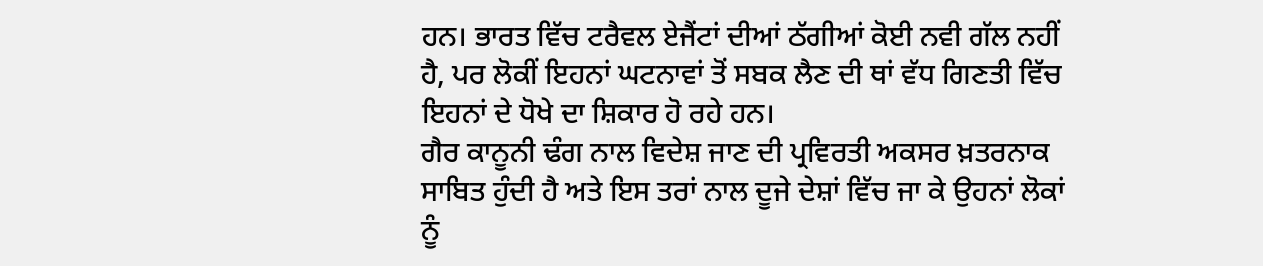ਹਨ। ਭਾਰਤ ਵਿੱਚ ਟਰੈਵਲ ਏਜੈਂਟਾਂ ਦੀਆਂ ਠੱਗੀਆਂ ਕੋਈ ਨਵੀ ਗੱਲ ਨਹੀਂ ਹੈ, ਪਰ ਲੋਕੀਂ ਇਹਨਾਂ ਘਟਨਾਵਾਂ ਤੋਂ ਸਬਕ ਲੈਣ ਦੀ ਥਾਂ ਵੱਧ ਗਿਣਤੀ ਵਿੱਚ ਇਹਨਾਂ ਦੇ ਧੋਖੇ ਦਾ ਸ਼ਿਕਾਰ ਹੋ ਰਹੇ ਹਨ।
ਗੈਰ ਕਾਨੂਨੀ ਢੰਗ ਨਾਲ ਵਿਦੇਸ਼ ਜਾਣ ਦੀ ਪ੍ਰਵਿਰਤੀ ਅਕਸਰ ਖ਼ਤਰਨਾਕ ਸਾਬਿਤ ਹੁੰਦੀ ਹੈ ਅਤੇ ਇਸ ਤਰਾਂ ਨਾਲ ਦੂਜੇ ਦੇਸ਼ਾਂ ਵਿੱਚ ਜਾ ਕੇ ਉਹਨਾਂ ਲੋਕਾਂ ਨੂੰ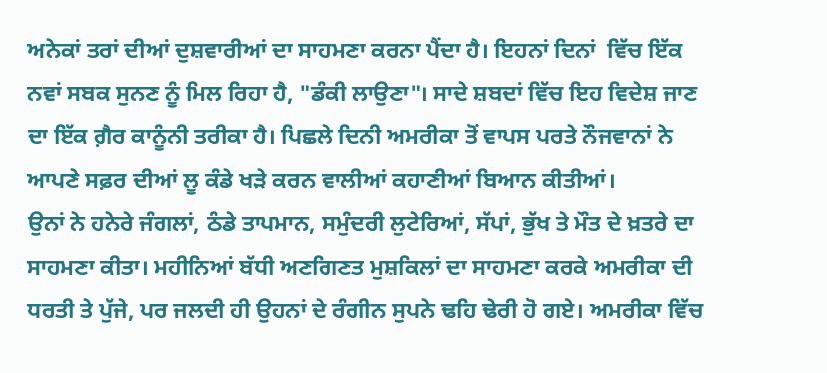ਅਨੇਕਾਂ ਤਰਾਂ ਦੀਆਂ ਦੁਸ਼ਵਾਰੀਆਂ ਦਾ ਸਾਹਮਣਾ ਕਰਨਾ ਪੈਂਦਾ ਹੈ। ਇਹਨਾਂ ਦਿਨਾਂ  ਵਿੱਚ ਇੱਕ ਨਵਾਂ ਸਬਕ ਸੁਨਣ ਨੂੰ ਮਿਲ ਰਿਹਾ ਹੈ, "ਡੰਕੀ ਲਾਉਣਾ"। ਸਾਦੇ ਸ਼ਬਦਾਂ ਵਿੱਚ ਇਹ ਵਿਦੇਸ਼ ਜਾਣ ਦਾ ਇੱਕ ਗ਼ੈਰ ਕਾਨੂੰਨੀ ਤਰੀਕਾ ਹੈ। ਪਿਛਲੇ ਦਿਨੀ ਅਮਰੀਕਾ ਤੋਂ ਵਾਪਸ ਪਰਤੇ ਨੌਜਵਾਨਾਂ ਨੇ ਆਪਣੇ ਸਫ਼ਰ ਦੀਆਂ ਲੂ ਕੰਡੇ ਖੜੇ ਕਰਨ ਵਾਲੀਆਂ ਕਹਾਣੀਆਂ ਬਿਆਨ ਕੀਤੀਆਂ।
ਉਨਾਂ ਨੇ ਹਨੇਰੇ ਜੰਗਲਾਂ, ਠੰਡੇ ਤਾਪਮਾਨ, ਸਮੁੰਦਰੀ ਲੁਟੇਰਿਆਂ, ਸੱਪਾਂ, ਭੁੱਖ ਤੇ ਮੌਤ ਦੇ ਖ਼ਤਰੇ ਦਾ ਸਾਹਮਣਾ ਕੀਤਾ। ਮਹੀਨਿਆਂ ਬੱਧੀ ਅਣਗਿਣਤ ਮੁਸ਼ਕਿਲਾਂ ਦਾ ਸਾਹਮਣਾ ਕਰਕੇ ਅਮਰੀਕਾ ਦੀ ਧਰਤੀ ਤੇ ਪੁੱਜੇ, ਪਰ ਜਲਦੀ ਹੀ ਉਹਨਾਂ ਦੇ ਰੰਗੀਨ ਸੁਪਨੇ ਢਹਿ ਢੇਰੀ ਹੋ ਗਏ। ਅਮਰੀਕਾ ਵਿੱਚ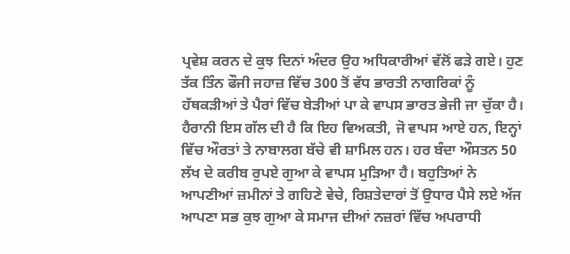ਪ੍ਰਵੇਸ਼ ਕਰਨ ਦੇ ਕੁਝ ਦਿਨਾਂ ਅੰਦਰ ਉਹ ਅਧਿਕਾਰੀਆਂ ਵੱਲੋਂ ਫੜੇ ਗਏ। ਹੁਣ ਤੱਕ ਤਿੰਨ ਫੌਜੀ ਜਹਾਜ਼ ਵਿੱਚ 300 ਤੋਂ ਵੱਧ ਭਾਰਤੀ ਨਾਗਰਿਕਾਂ ਨੂੰ ਹੱਥਕੜੀਆਂ ਤੇ ਪੈਰਾਂ ਵਿੱਚ ਬੇੜੀਆਂ ਪਾ ਕੇ ਵਾਪਸ ਭਾਰਤ ਭੇਜੀ ਜਾ ਚੁੱਕਾ ਹੈ।
ਹੈਰਾਨੀ ਇਸ ਗੱਲ ਦੀ ਹੈ ਕਿ ਇਹ ਵਿਅਕਤੀ, ਜੋ ਵਾਪਸ ਆਏ ਹਨ, ਇਨ੍ਹਾਂ ਵਿੱਚ ਔਰਤਾਂ ਤੇ ਨਾਬਾਲਗ ਬੱਚੇ ਵੀ ਸ਼ਾਮਿਲ ਹਨ। ਹਰ ਬੰਦਾ ਔਸਤਨ 50 ਲੱਖ ਦੇ ਕਰੀਬ ਰੁਪਏ ਗੁਆ ਕੇ ਵਾਪਸ ਮੁੜਿਆ ਹੈ। ਬਹੁਤਿਆਂ ਨੇ ਆਪਣੀਆਂ ਜ਼ਮੀਨਾਂ ਤੇ ਗਹਿਣੇ ਵੇਚੇ, ਰਿਸ਼ਤੇਦਾਰਾਂ ਤੋਂ ਉਧਾਰ ਪੈਸੇ ਲਏ ਅੱਜ ਆਪਣਾ ਸਭ ਕੁਝ ਗੁਆ ਕੇ ਸਮਾਜ ਦੀਆਂ ਨਜ਼ਰਾਂ ਵਿੱਚ ਅਪਰਾਧੀ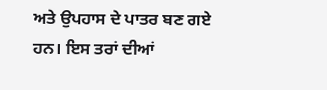ਅਤੇ ਉਪਹਾਸ ਦੇ ਪਾਤਰ ਬਣ ਗਏ ਹਨ। ਇਸ ਤਰਾਂ ਦੀਆਂ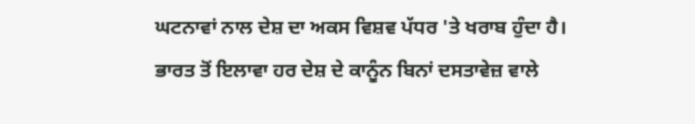ਘਟਨਾਵਾਂ ਨਾਲ ਦੇਸ਼ ਦਾ ਅਕਸ ਵਿਸ਼ਵ ਪੱਧਰ 'ਤੇ ਖਰਾਬ ਹੁੰਦਾ ਹੈ।
ਭਾਰਤ ਤੋਂ ਇਲਾਵਾ ਹਰ ਦੇਸ਼ ਦੇ ਕਾਨੂੰਨ ਬਿਨਾਂ ਦਸਤਾਵੇਜ਼ ਵਾਲੇ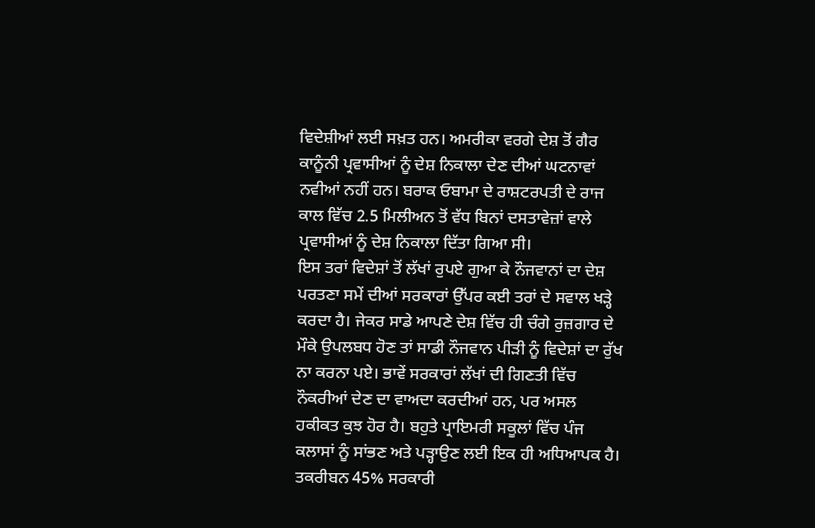ਵਿਦੇਸ਼ੀਆਂ ਲਈ ਸਖ਼ਤ ਹਨ। ਅਮਰੀਕਾ ਵਰਗੇ ਦੇਸ਼ ਤੋਂ ਗੈਰ ਕਾਨੂੰਨੀ ਪ੍ਰਵਾਸੀਆਂ ਨੂੰ ਦੇਸ਼ ਨਿਕਾਲਾ ਦੇਣ ਦੀਆਂ ਘਟਨਾਵਾਂ ਨਵੀਆਂ ਨਹੀਂ ਹਨ। ਬਰਾਕ ਓਬਾਮਾ ਦੇ ਰਾਸ਼ਟਰਪਤੀ ਦੇ ਰਾਜ ਕਾਲ ਵਿੱਚ 2.5 ਮਿਲੀਅਨ ਤੋਂ ਵੱਧ ਬਿਨਾਂ ਦਸਤਾਵੇਜ਼ਾਂ ਵਾਲੇ ਪ੍ਰਵਾਸੀਆਂ ਨੂੰ ਦੇਸ਼ ਨਿਕਾਲਾ ਦਿੱਤਾ ਗਿਆ ਸੀ।
ਇਸ ਤਰਾਂ ਵਿਦੇਸ਼ਾਂ ਤੋਂ ਲੱਖਾਂ ਰੁਪਏ ਗੁਆ ਕੇ ਨੌਜਵਾਨਾਂ ਦਾ ਦੇਸ਼ ਪਰਤਣਾ ਸਮੇਂ ਦੀਆਂ ਸਰਕਾਰਾਂ ਉੱਪਰ ਕਈ ਤਰਾਂ ਦੇ ਸਵਾਲ ਖੜ੍ਹੇ ਕਰਦਾ ਹੈ। ਜੇਕਰ ਸਾਡੇ ਆਪਣੇ ਦੇਸ਼ ਵਿੱਚ ਹੀ ਚੰਗੇ ਰੁਜ਼ਗਾਰ ਦੇ ਮੌਕੇ ਉਪਲਬਧ ਹੋਣ ਤਾਂ ਸਾਡੀ ਨੌਜਵਾਨ ਪੀੜੀ ਨੂੰ ਵਿਦੇਸ਼ਾਂ ਦਾ ਰੁੱਖ ਨਾ ਕਰਨਾ ਪਏ। ਭਾਵੇਂ ਸਰਕਾਰਾਂ ਲੱਖਾਂ ਦੀ ਗਿਣਤੀ ਵਿੱਚ ਨੌਕਰੀਆਂ ਦੇਣ ਦਾ ਵਾਅਦਾ ਕਰਦੀਆਂ ਹਨ, ਪਰ ਅਸਲ ਹਕੀਕਤ ਕੁਝ ਹੋਰ ਹੈ। ਬਹੁਤੇ ਪ੍ਰਾਇਮਰੀ ਸਕੂਲਾਂ ਵਿੱਚ ਪੰਜ ਕਲਾਸਾਂ ਨੂੰ ਸਾਂਭਣ ਅਤੇ ਪੜ੍ਹਾਉਣ ਲਈ ਇਕ ਹੀ ਅਧਿਆਪਕ ਹੈ।
ਤਕਰੀਬਨ 45% ਸਰਕਾਰੀ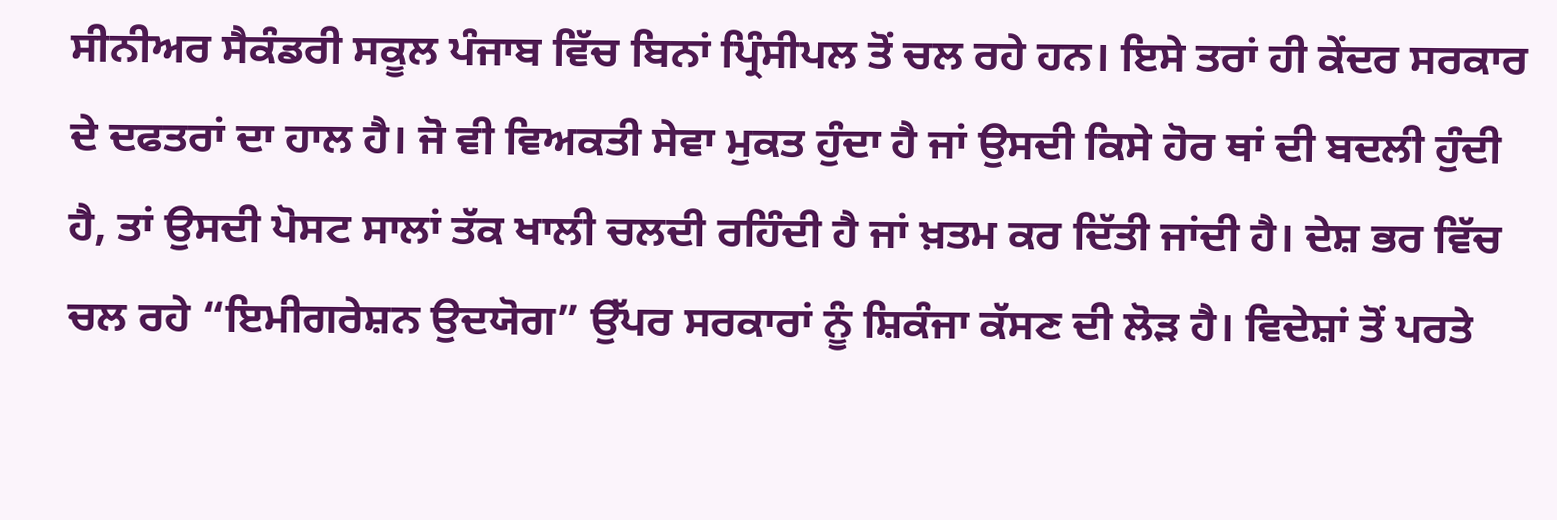ਸੀਨੀਅਰ ਸੈਕੰਡਰੀ ਸਕੂਲ ਪੰਜਾਬ ਵਿੱਚ ਬਿਨਾਂ ਪ੍ਰਿੰਸੀਪਲ ਤੋਂ ਚਲ ਰਹੇ ਹਨ। ਇਸੇ ਤਰਾਂ ਹੀ ਕੇਂਦਰ ਸਰਕਾਰ ਦੇ ਦਫਤਰਾਂ ਦਾ ਹਾਲ ਹੈ। ਜੋ ਵੀ ਵਿਅਕਤੀ ਸੇਵਾ ਮੁਕਤ ਹੁੰਦਾ ਹੈ ਜਾਂ ਉਸਦੀ ਕਿਸੇ ਹੋਰ ਥਾਂ ਦੀ ਬਦਲੀ ਹੁੰਦੀ ਹੈ, ਤਾਂ ਉਸਦੀ ਪੋਸਟ ਸਾਲਾਂ ਤੱਕ ਖਾਲੀ ਚਲਦੀ ਰਹਿੰਦੀ ਹੈ ਜਾਂ ਖ਼ਤਮ ਕਰ ਦਿੱਤੀ ਜਾਂਦੀ ਹੈ। ਦੇਸ਼ ਭਰ ਵਿੱਚ ਚਲ ਰਹੇ “ਇਮੀਗਰੇਸ਼ਨ ਉਦਯੋਗ” ਉੱਪਰ ਸਰਕਾਰਾਂ ਨੂੰ ਸ਼ਿਕੰਜਾ ਕੱਸਣ ਦੀ ਲੋੜ ਹੈ। ਵਿਦੇਸ਼ਾਂ ਤੋਂ ਪਰਤੇ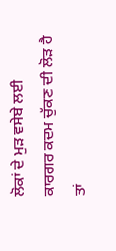ਲੋਕਾਂ ਦੇ ਮੁੜ ਵਸੇਬੇ ਲਈ ਕਾਰਗਰ ਕਦਮ ਚੁੱਕਣ ਦੀ ਲੋੜ ਹੈ ਤਾਂ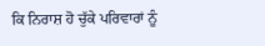ਕਿ ਨਿਰਾਸ਼ ਹੋ ਚੁੱਕੇ ਪਰਿਵਾਰਾਂ ਨੂੰ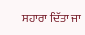ਸਹਾਰਾ ਦਿੱਤਾ ਜਾ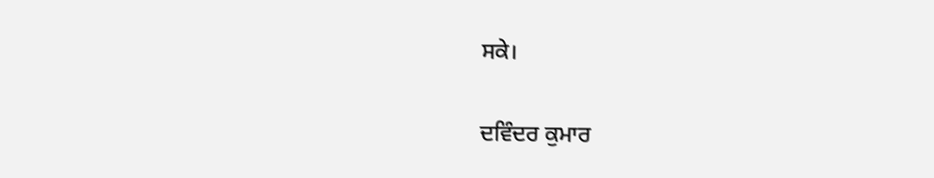ਸਕੇ।

ਦਵਿੰਦਰ ਕੁਮਾਰ